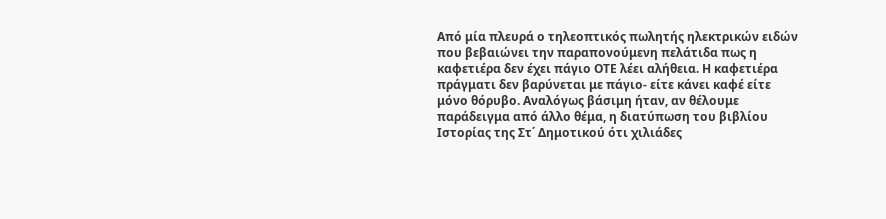Από μία πλευρά ο τηλεοπτικός πωλητής ηλεκτρικών ειδών που βεβαιώνει την παραπονούμενη πελάτιδα πως η καφετιέρα δεν έχει πάγιο ΟΤΕ λέει αλήθεια. Η καφετιέρα πράγματι δεν βαρύνεται με πάγιο- είτε κάνει καφέ είτε μόνο θόρυβο. Αναλόγως βάσιμη ήταν, αν θέλουμε παράδειγμα από άλλο θέμα, η διατύπωση του βιβλίου Ιστορίας της Στ΄ Δημοτικού ότι χιλιάδες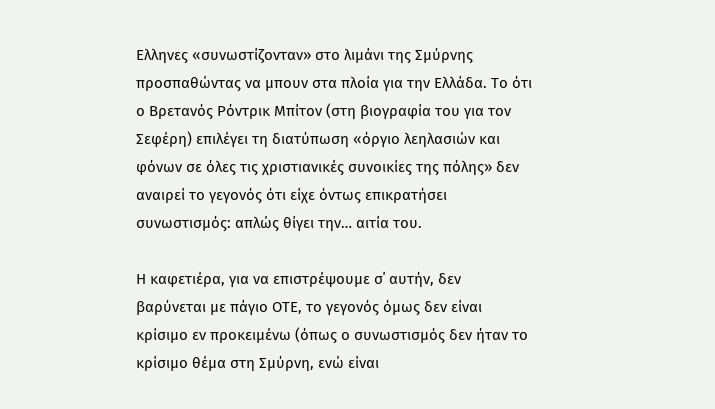Ελληνες «συνωστίζονταν» στο λιμάνι της Σμύρνης προσπαθώντας να μπουν στα πλοία για την Ελλάδα. Το ότι ο Βρετανός Ρόντρικ Μπίτον (στη βιογραφία του για τον Σεφέρη) επιλέγει τη διατύπωση «όργιο λεηλασιών και φόνων σε όλες τις χριστιανικές συνοικίες της πόλης» δεν αναιρεί το γεγονός ότι είχε όντως επικρατήσει συνωστισμός: απλώς θίγει την… αιτία του.

Η καφετιέρα, για να επιστρέψουμε σ΄ αυτήν, δεν βαρύνεται με πάγιο ΟΤΕ, το γεγονός όμως δεν είναι κρίσιμο εν προκειμένω (όπως ο συνωστισμός δεν ήταν το κρίσιμο θέμα στη Σμύρνη, ενώ είναι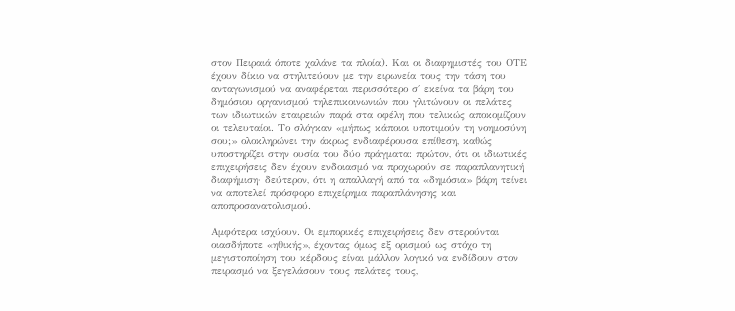στον Πειραιά όποτε χαλάνε τα πλοία). Και οι διαφημιστές του ΟΤΕ έχουν δίκιο να στηλιτεύουν με την ειρωνεία τους την τάση του ανταγωνισμού να αναφέρεται περισσότερο σ΄ εκείνα τα βάρη του δημόσιου οργανισμού τηλεπικοινωνιών που γλιτώνουν οι πελάτες των ιδιωτικών εταιρειών παρά στα οφέλη που τελικώς αποκομίζουν οι τελευταίοι. Το σλόγκαν «μήπως κάποιοι υποτιμούν τη νοημοσύνη σου;» ολοκληρώνει την άκρως ενδιαφέρουσα επίθεση, καθώς υποστηρίζει στην ουσία του δύο πράγματα: πρώτον, ότι οι ιδιωτικές επιχειρήσεις δεν έχουν ενδοιασμό να προχωρούν σε παραπλανητική διαφήμιση· δεύτερον, ότι η απαλλαγή από τα «δημόσια» βάρη τείνει να αποτελεί πρόσφορο επιχείρημα παραπλάνησης και αποπροσανατολισμού.

Αμφότερα ισχύουν. Οι εμπορικές επιχειρήσεις δεν στερούνται οιασδήποτε «ηθικής», έχοντας όμως εξ ορισμού ως στόχο τη μεγιστοποίηση του κέρδους είναι μάλλον λογικό να ενδίδουν στον πειρασμό να ξεγελάσουν τους πελάτες τους,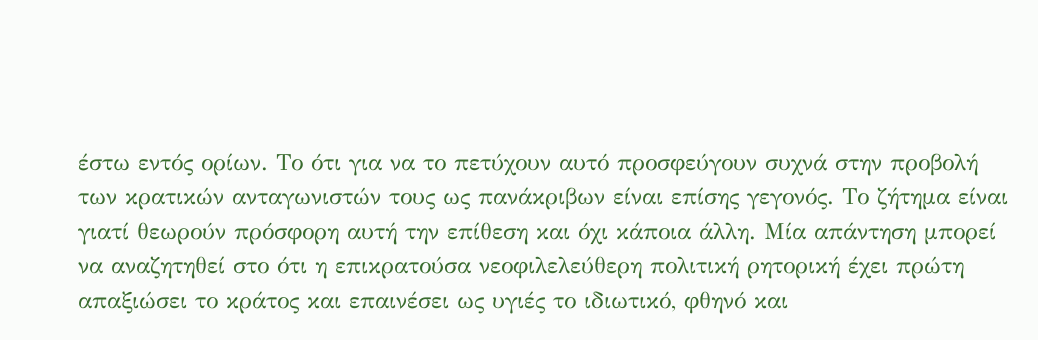έστω εντός ορίων. Το ότι για να το πετύχουν αυτό προσφεύγουν συχνά στην προβολή των κρατικών ανταγωνιστών τους ως πανάκριβων είναι επίσης γεγονός. Το ζήτημα είναι γιατί θεωρούν πρόσφορη αυτή την επίθεση και όχι κάποια άλλη. Μία απάντηση μπορεί να αναζητηθεί στο ότι η επικρατούσα νεοφιλελεύθερη πολιτική ρητορική έχει πρώτη απαξιώσει το κράτος και επαινέσει ως υγιές το ιδιωτικό, φθηνό και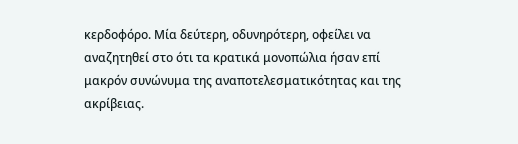κερδοφόρο. Μία δεύτερη, οδυνηρότερη, οφείλει να αναζητηθεί στο ότι τα κρατικά μονοπώλια ήσαν επί μακρόν συνώνυμα της αναποτελεσματικότητας και της ακρίβειας.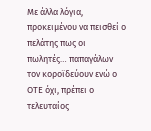Με άλλα λόγια, προκειμένου να πεισθεί ο πελάτης πως οι πωλητές… παπαγάλων τον κοροϊδεύουν ενώ ο ΟΤΕ όχι, πρέπει ο τελευταίος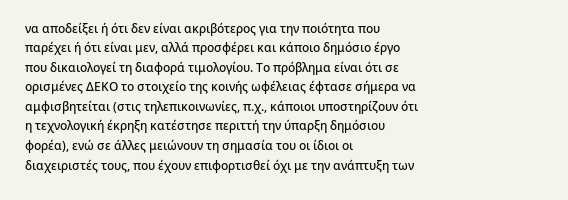να αποδείξει ή ότι δεν είναι ακριβότερος για την ποιότητα που παρέχει ή ότι είναι μεν, αλλά προσφέρει και κάποιο δημόσιο έργο που δικαιολογεί τη διαφορά τιμολογίου. Το πρόβλημα είναι ότι σε ορισμένες ΔΕΚΟ το στοιχείο της κοινής ωφέλειας έφτασε σήμερα να αμφισβητείται (στις τηλεπικοινωνίες, π.χ., κάποιοι υποστηρίζουν ότι η τεχνολογική έκρηξη κατέστησε περιττή την ύπαρξη δημόσιου φορέα), ενώ σε άλλες μειώνουν τη σημασία του οι ίδιοι οι διαχειριστές τους, που έχουν επιφορτισθεί όχι με την ανάπτυξη των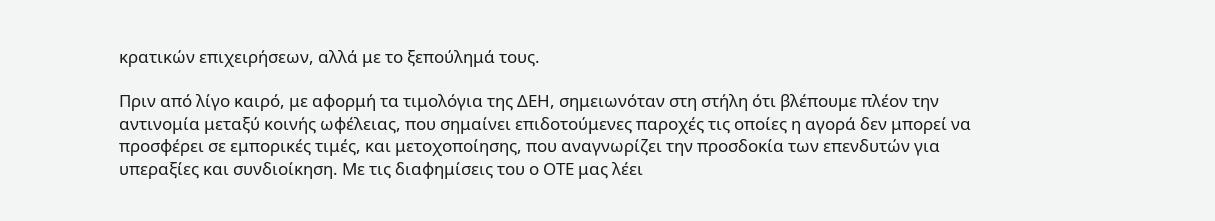κρατικών επιχειρήσεων, αλλά με το ξεπούλημά τους.

Πριν από λίγο καιρό, με αφορμή τα τιμολόγια της ΔΕΗ, σημειωνόταν στη στήλη ότι βλέπουμε πλέον την αντινομία μεταξύ κοινής ωφέλειας, που σημαίνει επιδοτούμενες παροχές τις οποίες η αγορά δεν μπορεί να προσφέρει σε εμπορικές τιμές, και μετοχοποίησης, που αναγνωρίζει την προσδοκία των επενδυτών για υπεραξίες και συνδιοίκηση. Με τις διαφημίσεις του ο ΟΤΕ μας λέει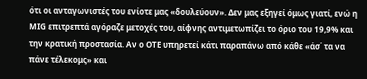ότι οι ανταγωνιστές του ενίοτε μας «δουλεύουν». Δεν μας εξηγεί όμως γιατί, ενώ η ΜΙG επιτρεπτά αγόραζε μετοχές του, αίφνης αντιμετωπίζει το όριο του 19,9% και την κρατική προστασία. Αν ο ΟΤΕ υπηρετεί κάτι παραπάνω από κάθε «άσ΄ τα να πάνε τέλεκομς» και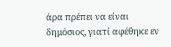άρα πρέπει να είναι δημόσιος, γιατί αφέθηκε εν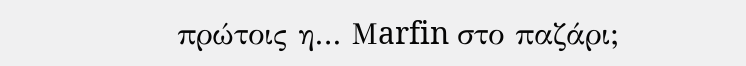πρώτοις η… Μarfin στο παζάρι;